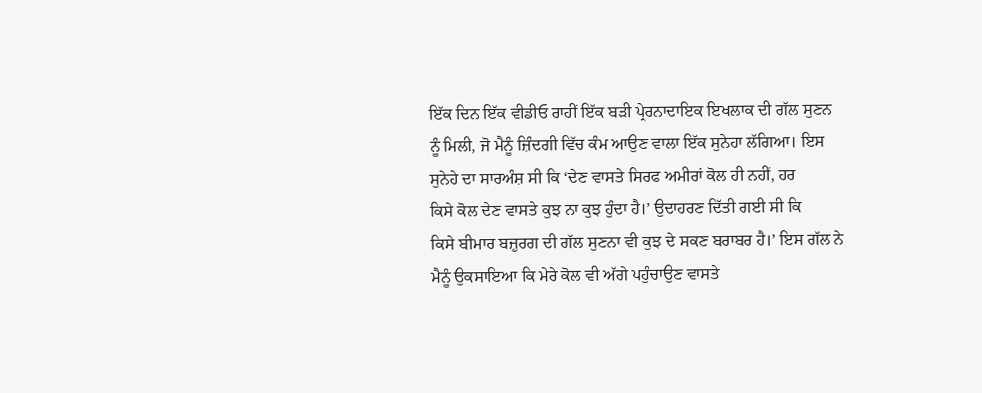ਇੱਕ ਦਿਨ ਇੱਕ ਵੀਡੀਓ ਰਾਹੀਂ ਇੱਕ ਬੜੀ ਪ੍ਰੇਰਨਾਦਾਇਕ ਇਖਲਾਕ ਦੀ ਗੱਲ ਸੁਣਨ
ਨੂੰ ਮਿਲੀ, ਜੋ ਮੈਨੂੰ ਜ਼ਿੰਦਗੀ ਵਿੱਚ ਕੰਮ ਆਉਣ ਵਾਲਾ ਇੱਕ ਸੁਨੇਹਾ ਲੱਗਿਆ। ਇਸ
ਸੁਨੇਹੇ ਦਾ ਸਾਰਅੰਸ਼ ਸੀ ਕਿ ‘ਦੇਣ ਵਾਸਤੇ ਸਿਰਫ ਅਮੀਰਾਂ ਕੋਲ ਹੀ ਨਹੀਂ, ਹਰ
ਕਿਸੇ ਕੋਲ ਦੇਣ ਵਾਸਤੇ ਕੁਝ ਨਾ ਕੁਝ ਹੁੰਦਾ ਹੈ।’ ਉਦਾਹਰਣ ਦਿੱਤੀ ਗਈ ਸੀ ਕਿ
ਕਿਸੇ ਬੀਮਾਰ ਬਜ਼ੁਰਗ ਦੀ ਗੱਲ ਸੁਣਨਾ ਵੀ ਕੁਝ ਦੇ ਸਕਣ ਬਰਾਬਰ ਹੈ।’ ਇਸ ਗੱਲ ਨੇ
ਮੈਨੂੰ ਉਕਸਾਇਆ ਕਿ ਮੇਰੇ ਕੋਲ ਵੀ ਅੱਗੇ ਪਹੁੰਚਾਉਣ ਵਾਸਤੇ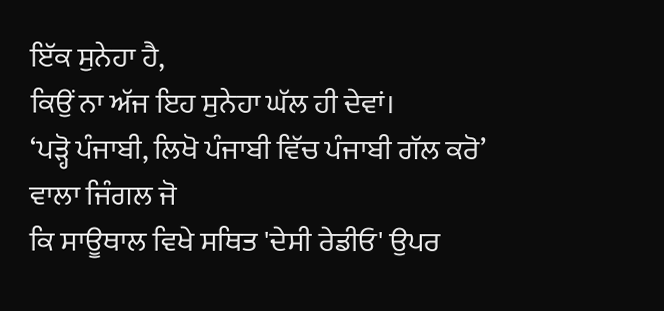ਇੱਕ ਸੁਨੇਹਾ ਹੈ,
ਕਿਉਂ ਨਾ ਅੱਜ ਇਹ ਸੁਨੇਹਾ ਘੱਲ ਹੀ ਦੇਵਾਂ।
‘ਪੜ੍ਹੋ ਪੰਜਾਬੀ, ਲਿਖੋ ਪੰਜਾਬੀ ਵਿੱਚ ਪੰਜਾਬੀ ਗੱਲ ਕਰੋ’ ਵਾਲਾ ਜਿੰਗਲ ਜੋ
ਕਿ ਸਾਊਥਾਲ ਵਿਖੇ ਸਥਿਤ 'ਦੇਸੀ ਰੇਡੀਓ' ਉਪਰ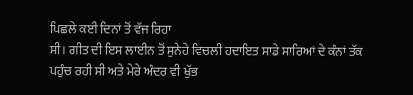ਪਿਛਲੇ ਕਈ ਦਿਨਾਂ ਤੋਂ ਵੱਜ ਰਿਹਾ
ਸੀ। ਗੀਤ ਦੀ ਇਸ ਲਾਈਨ ਤੋਂ ਸੁਨੇਹੇ ਵਿਚਲੀ ਹਦਾਇਤ ਸਾਡੇ ਸਾਰਿਆਂ ਦੇ ਕੰਨਾਂ ਤੱਕ
ਪਹੁੰਚ ਰਹੀ ਸੀ ਅਤੇ ਮੇਰੇ ਅੰਦਰ ਵੀ ਖੁੱਭ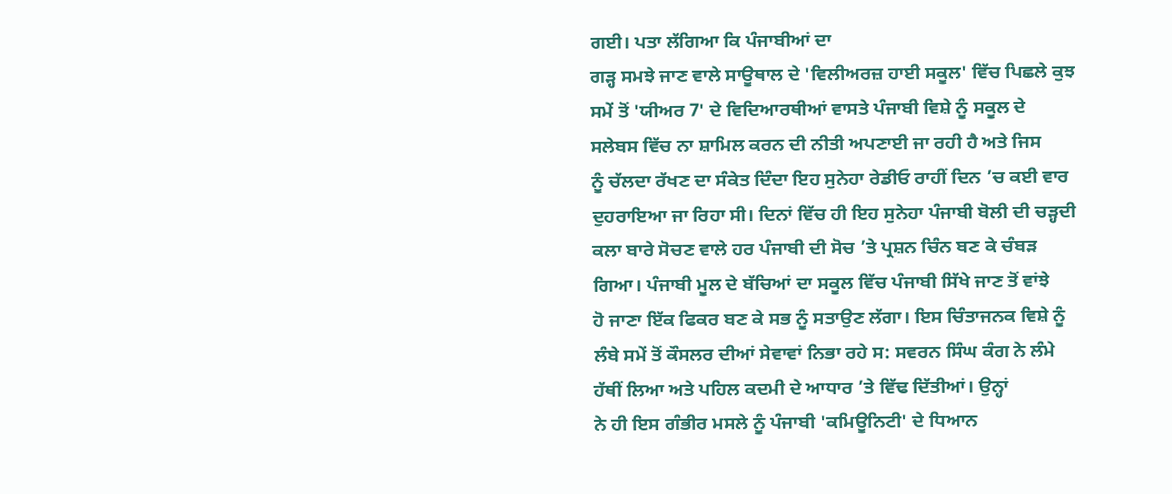ਗਈ। ਪਤਾ ਲੱਗਿਆ ਕਿ ਪੰਜਾਬੀਆਂ ਦਾ
ਗੜ੍ਹ ਸਮਝੇ ਜਾਣ ਵਾਲੇ ਸਾਊਥਾਲ ਦੇ 'ਵਿਲੀਅਰਜ਼ ਹਾਈ ਸਕੂਲ' ਵਿੱਚ ਪਿਛਲੇ ਕੁਝ
ਸਮੇਂ ਤੋਂ 'ਯੀਅਰ 7' ਦੇ ਵਿਦਿਆਰਥੀਆਂ ਵਾਸਤੇ ਪੰਜਾਬੀ ਵਿਸ਼ੇ ਨੂੰ ਸਕੂਲ ਦੇ
ਸਲੇਬਸ ਵਿੱਚ ਨਾ ਸ਼ਾਮਿਲ ਕਰਨ ਦੀ ਨੀਤੀ ਅਪਣਾਈ ਜਾ ਰਹੀ ਹੈ ਅਤੇ ਜਿਸ
ਨੂੰ ਚੱਲਦਾ ਰੱਖਣ ਦਾ ਸੰਕੇਤ ਦਿੰਦਾ ਇਹ ਸੁਨੇਹਾ ਰੇਡੀਓ ਰਾਹੀਂ ਦਿਨ ’ਚ ਕਈ ਵਾਰ
ਦੁਹਰਾਇਆ ਜਾ ਰਿਹਾ ਸੀ। ਦਿਨਾਂ ਵਿੱਚ ਹੀ ਇਹ ਸੁਨੇਹਾ ਪੰਜਾਬੀ ਬੋਲੀ ਦੀ ਚੜ੍ਹਦੀ
ਕਲਾ ਬਾਰੇ ਸੋਚਣ ਵਾਲੇ ਹਰ ਪੰਜਾਬੀ ਦੀ ਸੋਚ ’ਤੇ ਪ੍ਰਸ਼ਨ ਚਿੰਨ ਬਣ ਕੇ ਚੰਬੜ
ਗਿਆ। ਪੰਜਾਬੀ ਮੂਲ ਦੇ ਬੱਚਿਆਂ ਦਾ ਸਕੂਲ ਵਿੱਚ ਪੰਜਾਬੀ ਸਿੱਖੇ ਜਾਣ ਤੋਂ ਵਾਂਝੇ
ਹੋ ਜਾਣਾ ਇੱਕ ਫਿਕਰ ਬਣ ਕੇ ਸਭ ਨੂੰ ਸਤਾਉਣ ਲੱਗਾ। ਇਸ ਚਿੰਤਾਜਨਕ ਵਿਸ਼ੇ ਨੂੰ
ਲੰਬੇ ਸਮੇਂ ਤੋਂ ਕੌਸਲਰ ਦੀਆਂ ਸੇਵਾਵਾਂ ਨਿਭਾ ਰਹੇ ਸ: ਸਵਰਨ ਸਿੰਘ ਕੰਗ ਨੇ ਲੰਮੇ
ਹੱਥੀਂ ਲਿਆ ਅਤੇ ਪਹਿਲ ਕਦਮੀ ਦੇ ਆਧਾਰ ’ਤੇ ਵਿੱਢ ਦਿੱਤੀਆਂ। ਉਨ੍ਹਾਂ
ਨੇ ਹੀ ਇਸ ਗੰਭੀਰ ਮਸਲੇ ਨੂੰ ਪੰਜਾਬੀ 'ਕਮਿਊਨਿਟੀ' ਦੇ ਧਿਆਨ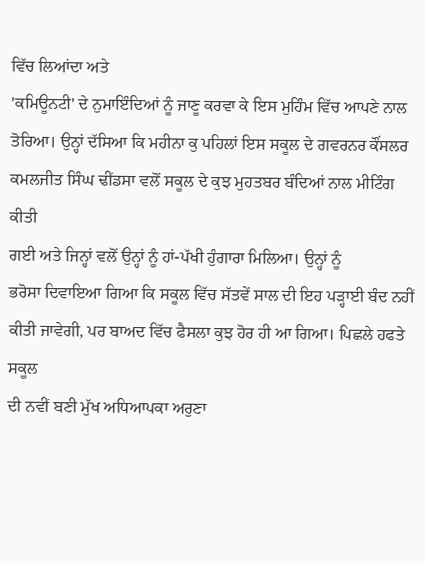ਵਿੱਚ ਲਿਆਂਦਾ ਅਤੇ
'ਕਮਿਊਨਟੀ' ਦੇ ਨੁਮਾਇੰਦਿਆਂ ਨੂੰ ਜਾਣੂ ਕਰਵਾ ਕੇ ਇਸ ਮੁਹਿੰਮ ਵਿੱਚ ਆਪਣੇ ਨਾਲ
ਤੋਰਿਆ। ਉਨ੍ਹਾਂ ਦੱਸਿਆ ਕਿ ਮਹੀਨਾ ਕੁ ਪਹਿਲਾਂ ਇਸ ਸਕੂਲ ਦੇ ਗਵਰਨਰ ਕੌਂਸਲਰ
ਕਮਲਜੀਤ ਸਿੰਘ ਢੀਂਡਸਾ ਵਲੋਂ ਸਕੂਲ ਦੇ ਕੁਝ ਮੁਹਤਬਰ ਬੰਦਿਆਂ ਨਾਲ ਮੀਟਿੰਗ ਕੀਤੀ
ਗਈ ਅਤੇ ਜਿਨ੍ਹਾਂ ਵਲੋਂ ਉਨ੍ਹਾਂ ਨੂੰ ਹਾਂ-ਪੱਖੀ ਹੁੰਗਾਰਾ ਮਿਲਿਆ। ਉਨ੍ਹਾਂ ਨੂੰ
ਭਰੋਸਾ ਦਿਵਾਇਆ ਗਿਆ ਕਿ ਸਕੂਲ ਵਿੱਚ ਸੱਤਵੇਂ ਸਾਲ ਦੀ ਇਹ ਪੜ੍ਹਾਈ ਬੰਦ ਨਹੀਂ
ਕੀਤੀ ਜਾਵੇਗੀ, ਪਰ ਬਾਅਦ ਵਿੱਚ ਫੈਸਲਾ ਕੁਝ ਹੋਰ ਹੀ ਆ ਗਿਆ। ਪਿਛਲੇ ਹਫਤੇ ਸਕੂਲ
ਦੀ ਨਵੀਂ ਬਣੀ ਮੁੱਖ ਅਧਿਆਪਕਾ ਅਰੁਣਾ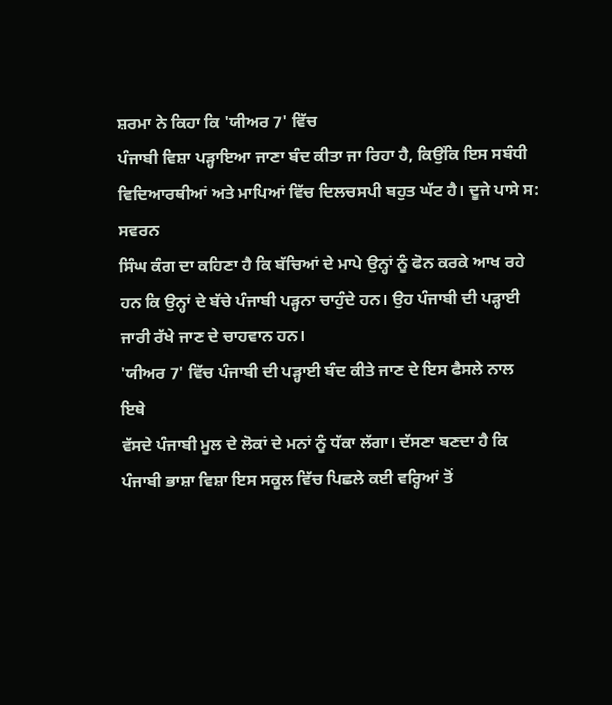ਸ਼ਰਮਾ ਨੇ ਕਿਹਾ ਕਿ 'ਯੀਅਰ 7' ਵਿੱਚ
ਪੰਜਾਬੀ ਵਿਸ਼ਾ ਪੜ੍ਹਾਇਆ ਜਾਣਾ ਬੰਦ ਕੀਤਾ ਜਾ ਰਿਹਾ ਹੈ, ਕਿਉਂਕਿ ਇਸ ਸਬੰਧੀ
ਵਿਦਿਆਰਥੀਆਂ ਅਤੇ ਮਾਪਿਆਂ ਵਿੱਚ ਦਿਲਚਸਪੀ ਬਹੁਤ ਘੱਟ ਹੈ। ਦੂਜੇ ਪਾਸੇ ਸ: ਸਵਰਨ
ਸਿੰਘ ਕੰਗ ਦਾ ਕਹਿਣਾ ਹੈ ਕਿ ਬੱਚਿਆਂ ਦੇ ਮਾਪੇ ਉਨ੍ਹਾਂ ਨੂੰ ਫੋਨ ਕਰਕੇ ਆਖ ਰਹੇ
ਹਨ ਕਿ ਉਨ੍ਹਾਂ ਦੇ ਬੱਚੇ ਪੰਜਾਬੀ ਪੜ੍ਹਨਾ ਚਾਹੁੰਦੇ ਹਨ। ਉਹ ਪੰਜਾਬੀ ਦੀ ਪੜ੍ਹਾਈ
ਜਾਰੀ ਰੱਖੇ ਜਾਣ ਦੇ ਚਾਹਵਾਨ ਹਨ।
'ਯੀਅਰ 7' ਵਿੱਚ ਪੰਜਾਬੀ ਦੀ ਪੜ੍ਹਾਈ ਬੰਦ ਕੀਤੇ ਜਾਣ ਦੇ ਇਸ ਫੈਸਲੇ ਨਾਲ ਇਥੇ
ਵੱਸਦੇ ਪੰਜਾਬੀ ਮੂਲ ਦੇ ਲੋਕਾਂ ਦੇ ਮਨਾਂ ਨੂੰ ਧੱਕਾ ਲੱਗਾ। ਦੱਸਣਾ ਬਣਦਾ ਹੈ ਕਿ
ਪੰਜਾਬੀ ਭਾਸ਼ਾ ਵਿਸ਼ਾ ਇਸ ਸਕੂਲ ਵਿੱਚ ਪਿਛਲੇ ਕਈ ਵਰ੍ਹਿਆਂ ਤੋਂ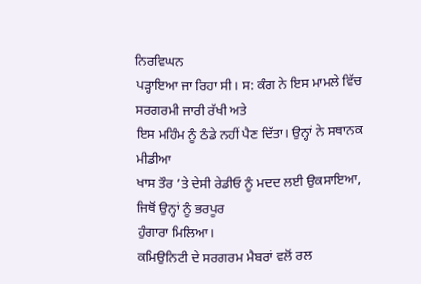ਨਿਰਵਿਘਨ
ਪੜ੍ਹਾਇਆ ਜਾ ਰਿਹਾ ਸੀ। ਸ: ਕੰਗ ਨੇ ਇਸ ਮਾਮਲੇ ਵਿੱਚ ਸਰਗਰਮੀ ਜਾਰੀ ਰੱਖੀ ਅਤੇ
ਇਸ ਮਹਿੰਮ ਨੂੰ ਠੰਡੇ ਨਹੀਂ ਪੈਣ ਦਿੱਤਾ। ਉਨ੍ਹਾਂ ਨੇ ਸਥਾਨਕ ਮੀਡੀਆ
ਖਾਸ ਤੌਰ ’ਤੇ ਦੇਸੀ ਰੇਡੀਓ ਨੂੰ ਮਦਦ ਲਈ ਉਕਸਾਇਆ, ਜਿਥੋਂ ਉਨ੍ਹਾਂ ਨੂੰ ਭਰਪੂਰ
ਹੁੰਗਾਰਾ ਮਿਲਿਆ।
ਕਮਿਉਨਿਟੀ ਦੇ ਸਰਗਰਮ ਮੈਬਰਾਂ ਵਲੋਂ ਰਲ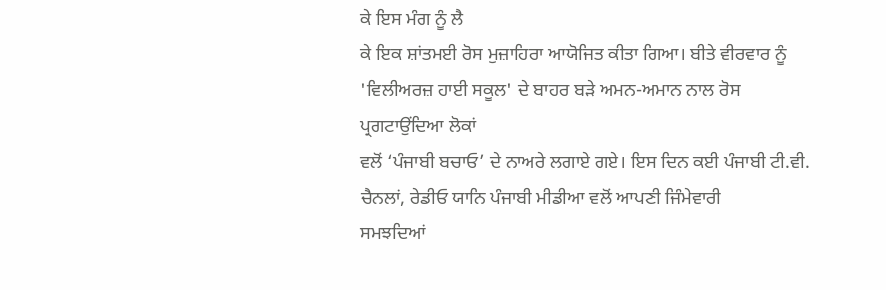ਕੇ ਇਸ ਮੰਗ ਨੂੰ ਲੈ
ਕੇ ਇਕ ਸ਼ਾਂਤਮਈ ਰੋਸ ਮੁਜ਼ਾਹਿਰਾ ਆਯੋਜਿਤ ਕੀਤਾ ਗਿਆ। ਬੀਤੇ ਵੀਰਵਾਰ ਨੂੰ
'ਵਿਲੀਅਰਜ਼ ਹਾਈ ਸਕੂਲ' ਦੇ ਬਾਹਰ ਬੜੇ ਅਮਨ-ਅਮਾਨ ਨਾਲ ਰੋਸ ਪ੍ਰਗਟਾਉਂਦਿਆ ਲੋਕਾਂ
ਵਲੋਂ ‘ਪੰਜਾਬੀ ਬਚਾਓ’ ਦੇ ਨਾਅਰੇ ਲਗਾਏ ਗਏ। ਇਸ ਦਿਨ ਕਈ ਪੰਜਾਬੀ ਟੀ.ਵੀ.
ਚੈਨਲਾਂ, ਰੇਡੀਓ ਯਾਨਿ ਪੰਜਾਬੀ ਮੀਡੀਆ ਵਲੋਂ ਆਪਣੀ ਜਿੰਮੇਵਾਰੀ
ਸਮਝਦਿਆਂ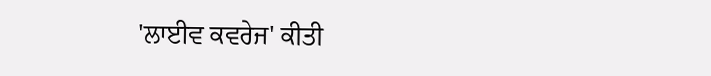'ਲਾਈਵ ਕਵਰੇਜ' ਕੀਤੀ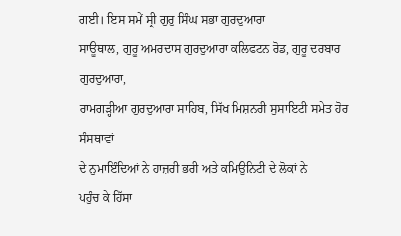ਗਈ। ਇਸ ਸਮੇਂ ਸ੍ਰੀ ਗੁਰੁ ਸਿੰਘ ਸਭਾ ਗੁਰਦੁਆਰਾ
ਸਾਊਥਾਲ, ਗੁਰੂ ਅਮਰਦਾਸ ਗੁਰਦੁਆਰਾ ਕਲਿਫਟਨ ਰੋਡ, ਗੁਰੂ ਦਰਬਾਰ ਗੁਰਦੁਆਰਾ,
ਰਾਮਗੜ੍ਹੀਆ ਗੁਰਦੁਆਰਾ ਸਾਹਿਬ, ਸਿੱਖ ਮਿਸ਼ਨਰੀ ਸੁਸਾਇਟੀ ਸਮੇਤ ਹੋਰ ਸੰਸਥਾਵਾਂ
ਦੇ ਨੁਮਾਇੰਦਿਆਂ ਨੇ ਹਾਜ਼ਰੀ ਭਰੀ ਅਤੇ ਕਮਿਉਨਿਟੀ ਦੇ ਲੋਕਾਂ ਨੇ
ਪਹੁੰਚ ਕੇ ਹਿੱਸਾ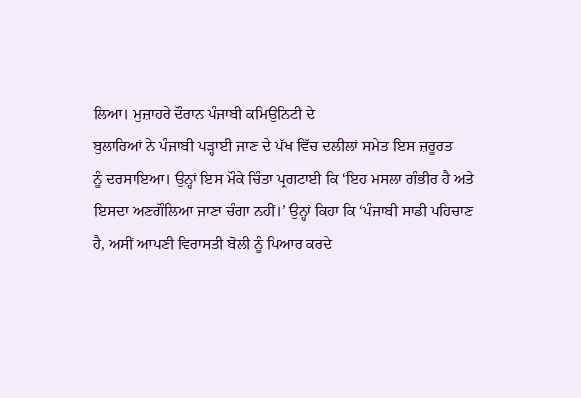ਲਿਆ। ਮੁਜ਼ਾਹਰੇ ਦੌਰਾਨ ਪੰਜਾਬੀ ਕਮਿਉਨਿਟੀ ਦੇ
ਬੁਲਾਰਿਆਂ ਨੇ ਪੰਜਾਬੀ ਪੜ੍ਹਾਈ ਜਾਣ ਦੇ ਪੱਖ ਵਿੱਚ ਦਲੀਲਾਂ ਸਮੇਤ ਇਸ ਜ਼ਰੂਰਤ
ਨੂੰ ਦਰਸਾਇਆ। ਉਨ੍ਹਾਂ ਇਸ ਮੌਕੇ ਚਿੰਤਾ ਪ੍ਰਗਟਾਈ ਕਿ ‘ਇਹ ਮਸਲਾ ਗੰਭੀਰ ਹੈ ਅਤੇ
ਇਸਦਾ ਅਣਗੌਲਿਆ ਜਾਣਾ ਚੰਗਾ ਨਹੀਂ।’ ਉਨ੍ਹਾਂ ਕਿਹਾ ਕਿ ‘ਪੰਜਾਬੀ ਸਾਡੀ ਪਹਿਚਾਣ
ਹੈ, ਅਸੀਂ ਆਪਣੀ ਵਿਰਾਸਤੀ ਬੋਲੀ ਨੂੰ ਪਿਆਰ ਕਰਦੇ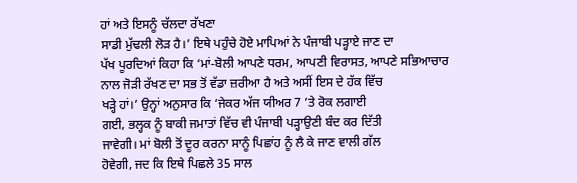ਹਾਂ ਅਤੇ ਇਸਨੂੰ ਚੱਲਦਾ ਰੱਖਣਾ
ਸਾਡੀ ਮੁੱਢਲੀ ਲੋੜ ਹੈ।’ ਇਥੇ ਪਹੁੰਚੇ ਹੋਏ ਮਾਪਿਆਂ ਨੇ ਪੰਜਾਬੀ ਪੜ੍ਹਾਏ ਜਾਣ ਦਾ
ਪੱਖ ਪੂਰਦਿਆਂ ਕਿਹਾ ਕਿ ‘ਮਾਂ-ਬੋਲੀ ਆਪਣੇ ਧਰਮ, ਆਪਣੀ ਵਿਰਾਸਤ, ਆਪਣੇ ਸਭਿਆਚਾਰ
ਨਾਲ ਜੋੜੀ ਰੱਖਣ ਦਾ ਸਭ ਤੋਂ ਵੱਡਾ ਜ਼ਰੀਆ ਹੈ ਅਤੇ ਅਸੀਂ ਇਸ ਦੇ ਹੱਕ ਵਿੱਚ
ਖੜ੍ਹੇ ਹਾਂ।’ ਉਨ੍ਹਾਂ ਅਨੁਸਾਰ ਕਿ ‘ਜੇਕਰ ਅੱਜ ਯੀਅਰ 7 ’ਤੇ ਰੋਕ ਲਗਾਈ
ਗਈ, ਭਲ੍ਹਕ ਨੂੰ ਬਾਕੀ ਜਮਾਤਾਂ ਵਿੱਚ ਵੀ ਪੰਜਾਬੀ ਪੜ੍ਹਾਉਣੀ ਬੰਦ ਕਰ ਦਿੱਤੀ
ਜਾਵੇਗੀ। ਮਾਂ ਬੋਲੀ ਤੋਂ ਦੂਰ ਕਰਨਾ ਸਾਨੂੰ ਪਿਛਾਂਹ ਨੂੰ ਲੈ ਕੇ ਜਾਣ ਵਾਲੀ ਗੱਲ
ਹੋਵੇਗੀ, ਜਦ ਕਿ ਇਥੇ ਪਿਛਲੇ 35 ਸਾਲ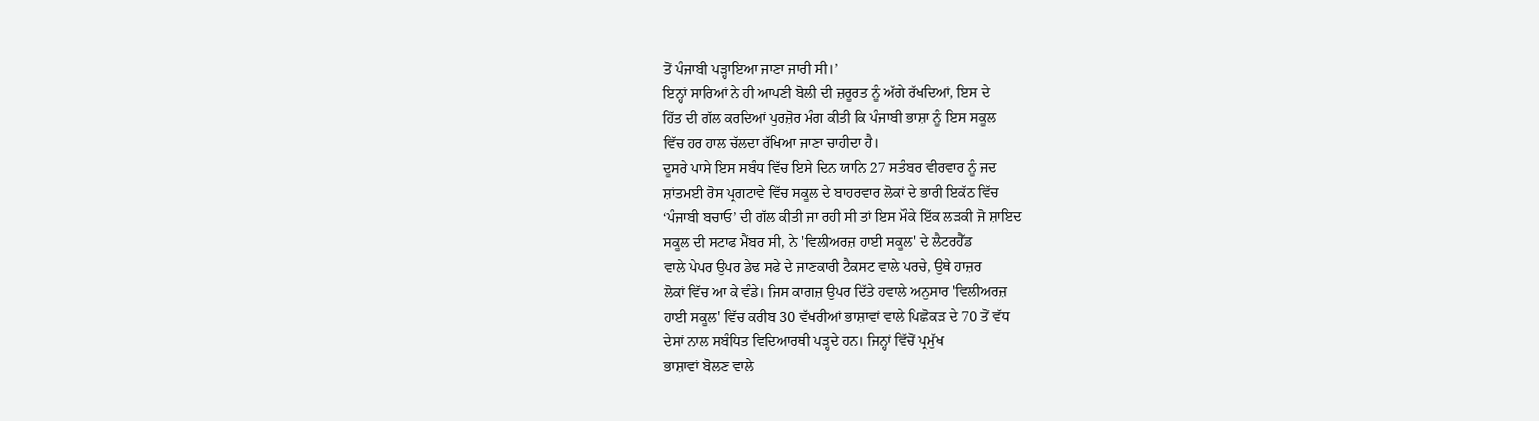ਤੋਂ ਪੰਜਾਬੀ ਪੜ੍ਹਾਇਆ ਜਾਣਾ ਜਾਰੀ ਸੀ।’
ਇਨ੍ਹਾਂ ਸਾਰਿਆਂ ਨੇ ਹੀ ਆਪਣੀ ਬੋਲੀ ਦੀ ਜ਼ਰੂਰਤ ਨੂੰ ਅੱਗੇ ਰੱਖਦਿਆਂ, ਇਸ ਦੇ
ਹਿੱਤ ਦੀ ਗੱਲ ਕਰਦਿਆਂ ਪੁਰਜ਼ੋਰ ਮੰਗ ਕੀਤੀ ਕਿ ਪੰਜਾਬੀ ਭਾਸ਼ਾ ਨੂੰ ਇਸ ਸਕੂਲ
ਵਿੱਚ ਹਰ ਹਾਲ ਚੱਲਦਾ ਰੱਖਿਆ ਜਾਣਾ ਚਾਹੀਦਾ ਹੈ।
ਦੂਸਰੇ ਪਾਸੇ ਇਸ ਸਬੰਧ ਵਿੱਚ ਇਸੇ ਦਿਨ ਯਾਨਿ 27 ਸਤੰਬਰ ਵੀਰਵਾਰ ਨੂੰ ਜਦ
ਸ਼ਾਂਤਮਈ ਰੋਸ ਪ੍ਰਗਟਾਵੇ ਵਿੱਚ ਸਕੂਲ ਦੇ ਬਾਹਰਵਾਰ ਲੋਕਾਂ ਦੇ ਭਾਰੀ ਇਕੱਠ ਵਿੱਚ
‘ਪੰਜਾਬੀ ਬਚਾਓ’ ਦੀ ਗੱਲ ਕੀਤੀ ਜਾ ਰਹੀ ਸੀ ਤਾਂ ਇਸ ਮੌਕੇ ਇੱਕ ਲੜਕੀ ਜੋ ਸ਼ਾਇਦ
ਸਕੂਲ ਦੀ ਸਟਾਫ ਮੈਂਬਰ ਸੀ, ਨੇ 'ਵਿਲੀਅਰਜ਼ ਹਾਈ ਸਕੂਲ' ਦੇ ਲੈਟਰਹੈੱਡ
ਵਾਲੇ ਪੇਪਰ ਉਪਰ ਡੇਢ ਸਫੇ ਦੇ ਜਾਣਕਾਰੀ ਟੈਕਸਟ ਵਾਲੇ ਪਰਚੇ, ਉਥੇ ਹਾਜ਼ਰ
ਲੋਕਾਂ ਵਿੱਚ ਆ ਕੇ ਵੰਡੇ। ਜਿਸ ਕਾਗਜ਼ ਉਪਰ ਦਿੱਤੇ ਹਵਾਲੇ ਅਨੁਸਾਰ 'ਵਿਲੀਅਰਜ਼
ਹਾਈ ਸਕੂਲ' ਵਿੱਚ ਕਰੀਬ 30 ਵੱਖਰੀਆਂ ਭਾਸ਼ਾਵਾਂ ਵਾਲੇ ਪਿਛੋਕੜ ਦੇ 70 ਤੋਂ ਵੱਧ
ਦੇਸਾਂ ਨਾਲ ਸਬੰਧਿਤ ਵਿਦਿਆਰਥੀ ਪੜ੍ਹਦੇ ਹਨ। ਜਿਨ੍ਹਾਂ ਵਿੱਚੋਂ ਪ੍ਰਮੁੱਖ
ਭਾਸ਼ਾਵਾਂ ਬੋਲਣ ਵਾਲੇ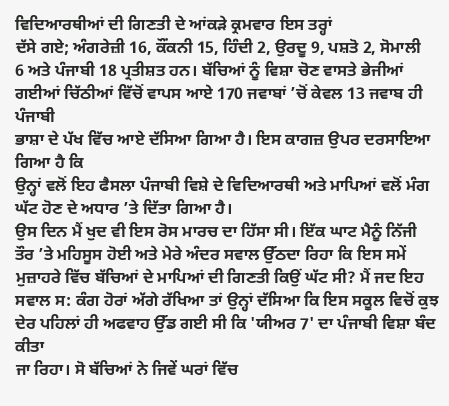ਵਿਦਿਆਰਥੀਆਂ ਦੀ ਗਿਣਤੀ ਦੇ ਆਂਕੜੇ ਕ੍ਰਮਵਾਰ ਇਸ ਤਰ੍ਹਾਂ
ਦੱਸੇ ਗਏ; ਅੰਗਰੇਜ਼ੀ 16, ਕੌਂਕਨੀ 15, ਹਿੰਦੀ 2, ਉਰਦੂ 9, ਪਸ਼ਤੋ 2, ਸੋਮਾਲੀ
6 ਅਤੇ ਪੰਜਾਬੀ 18 ਪ੍ਰਤੀਸ਼ਤ ਹਨ। ਬੱਚਿਆਂ ਨੂੰ ਵਿਸ਼ਾ ਚੋਣ ਵਾਸਤੇ ਭੇਜੀਆਂ
ਗਈਆਂ ਚਿੱਠੀਆਂ ਵਿੱਚੋਂ ਵਾਪਸ ਆਏ 170 ਜਵਾਬਾਂ ’ਚੋਂ ਕੇਵਲ 13 ਜਵਾਬ ਹੀ ਪੰਜਾਬੀ
ਭਾਸ਼ਾ ਦੇ ਪੱਖ ਵਿੱਚ ਆਏ ਦੱਸਿਆ ਗਿਆ ਹੈ। ਇਸ ਕਾਗਜ਼ ਉਪਰ ਦਰਸਾਇਆ ਗਿਆ ਹੈ ਕਿ
ਉਨ੍ਹਾਂ ਵਲੋਂ ਇਹ ਫੈਸਲਾ ਪੰਜਾਬੀ ਵਿਸ਼ੇ ਦੇ ਵਿਦਿਆਰਥੀ ਅਤੇ ਮਾਪਿਆਂ ਵਲੋਂ ਮੰਗ
ਘੱਟ ਹੋਣ ਦੇ ਅਧਾਰ ’ਤੇ ਦਿੱਤਾ ਗਿਆ ਹੈ।
ਉਸ ਦਿਨ ਮੈਂ ਖੁਦ ਵੀ ਇਸ ਰੋਸ ਮਾਰਚ ਦਾ ਹਿੱਸਾ ਸੀ। ਇੱਕ ਘਾਟ ਮੈਨੂੰ ਨਿੱਜੀ
ਤੌਰ ’ਤੇ ਮਹਿਸੂਸ ਹੋਈ ਅਤੇ ਮੇਰੇ ਅੰਦਰ ਸਵਾਲ ਉੱਠਦਾ ਰਿਹਾ ਕਿ ਇਸ ਸਮੇਂ
ਮੁਜ਼ਾਹਰੇ ਵਿੱਚ ਬੱਚਿਆਂ ਦੇ ਮਾਪਿਆਂ ਦੀ ਗਿਣਤੀ ਕਿਉਂ ਘੱਟ ਸੀ? ਮੈਂ ਜਦ ਇਹ
ਸਵਾਲ ਸ: ਕੰਗ ਹੋਰਾਂ ਅੱਗੇ ਰੱਖਿਆ ਤਾਂ ਉਨ੍ਹਾਂ ਦੱਸਿਆ ਕਿ ਇਸ ਸਕੂਲ ਵਿਚੋਂ ਕੁਝ
ਦੇਰ ਪਹਿਲਾਂ ਹੀ ਅਫਵਾਹ ਉੱਡ ਗਈ ਸੀ ਕਿ 'ਯੀਅਰ 7' ਦਾ ਪੰਜਾਬੀ ਵਿਸ਼ਾ ਬੰਦ ਕੀਤਾ
ਜਾ ਰਿਹਾ। ਸੋ ਬੱਚਿਆਂ ਨੇ ਜਿਵੇਂ ਘਰਾਂ ਵਿੱਚ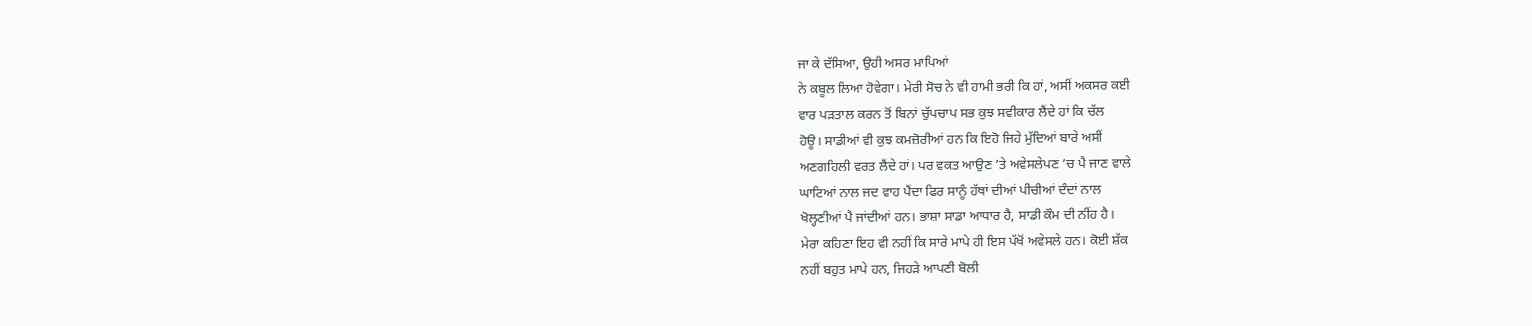ਜਾ ਕੇ ਦੱਸਿਆ, ਉਹੀ ਅਸਰ ਮਾਪਿਆਂ
ਨੇ ਕਬੂਲ ਲਿਆ ਹੋਵੇਗਾ। ਮੇਰੀ ਸੋਚ ਨੇ ਵੀ ਹਾਮੀ ਭਰੀ ਕਿ ਹਾਂ, ਅਸੀਂ ਅਕਸਰ ਕਈ
ਵਾਰ ਪੜਤਾਲ ਕਰਨ ਤੋਂ ਬਿਨਾਂ ਚੁੱਪਚਾਪ ਸਭ ਕੁਝ ਸਵੀਕਾਰ ਲੈਂਦੇ ਹਾਂ ਕਿ ਚੱਲ
ਹੋਊ। ਸਾਡੀਆਂ ਵੀ ਕੁਝ ਕਮਜ਼ੋਰੀਆਂ ਹਨ ਕਿ ਇਹੋ ਜਿਹੇ ਮੁੱਦਿਆਂ ਬਾਰੇ ਅਸੀਂ
ਅਣਗਹਿਲੀ ਵਰਤ ਲੈਂਦੇ ਹਾਂ। ਪਰ ਵਕਤ ਆਉਣ ’ਤੇ ਅਵੇਸਲੇਪਣ ’ਚ ਪੈ ਜਾਣ ਵਾਲੇ
ਘਾਟਿਆਂ ਨਾਲ ਜਦ ਵਾਹ ਪੈਂਦਾ ਫਿਰ ਸਾਨੂੰ ਹੱਥਾਂ ਦੀਆਂ ਪੀਚੀਆਂ ਦੰਦਾਂ ਨਾਲ
ਖੋਲ੍ਹਣੀਆਂ ਪੈ ਜਾਂਦੀਆਂ ਹਨ। ਭਾਸ਼ਾ ਸਾਡਾ ਆਧਾਰ ਹੈ, ਸਾਡੀ ਕੌਮ ਦੀ ਨੀਂਹ ਹੈ।
ਮੇਰਾ ਕਹਿਣਾ ਇਹ ਵੀ ਨਹੀਂ ਕਿ ਸਾਰੇ ਮਾਪੇ ਹੀ ਇਸ ਪੱਖੋਂ ਅਵੇਸਲੇ ਹਨ। ਕੋਈ ਸ਼ੱਕ
ਨਹੀਂ ਬਹੁਤ ਮਾਪੇ ਹਨ, ਜਿਹੜੇ ਆਪਣੀ ਬੋਲੀ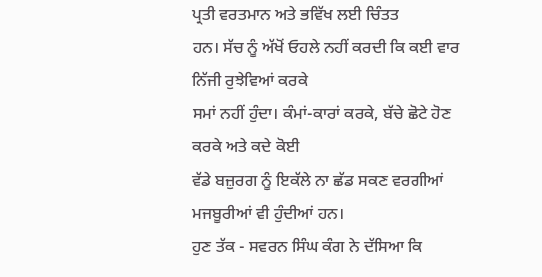ਪ੍ਰਤੀ ਵਰਤਮਾਨ ਅਤੇ ਭਵਿੱਖ ਲਈ ਚਿੰਤਤ
ਹਨ। ਸੱਚ ਨੂੰ ਅੱਖੋਂ ਓਹਲੇ ਨਹੀਂ ਕਰਦੀ ਕਿ ਕਈ ਵਾਰ ਨਿੱਜੀ ਰੁਝੇਵਿਆਂ ਕਰਕੇ
ਸਮਾਂ ਨਹੀਂ ਹੁੰਦਾ। ਕੰਮਾਂ-ਕਾਰਾਂ ਕਰਕੇ, ਬੱਚੇ ਛੋਟੇ ਹੋਣ ਕਰਕੇ ਅਤੇ ਕਦੇ ਕੋਈ
ਵੱਡੇ ਬਜ਼ੁਰਗ ਨੂੰ ਇਕੱਲੇ ਨਾ ਛੱਡ ਸਕਣ ਵਰਗੀਆਂ ਮਜਬੂਰੀਆਂ ਵੀ ਹੁੰਦੀਆਂ ਹਨ।
ਹੁਣ ਤੱਕ - ਸਵਰਨ ਸਿੰਘ ਕੰਗ ਨੇ ਦੱਸਿਆ ਕਿ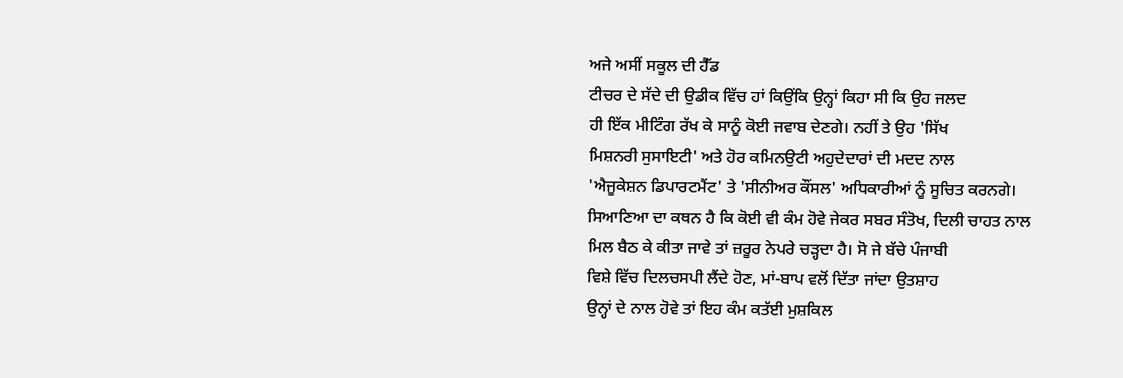ਅਜੇ ਅਸੀਂ ਸਕੂਲ ਦੀ ਹੈੱਡ
ਟੀਚਰ ਦੇ ਸੱਦੇ ਦੀ ਉਡੀਕ ਵਿੱਚ ਹਾਂ ਕਿਉਂਕਿ ਉਨ੍ਹਾਂ ਕਿਹਾ ਸੀ ਕਿ ਉਹ ਜਲਦ
ਹੀ ਇੱਕ ਮੀਟਿੰਗ ਰੱਖ ਕੇ ਸਾਨੂੰ ਕੋਈ ਜਵਾਬ ਦੇਣਗੇ। ਨਹੀਂ ਤੇ ਉਹ 'ਸਿੱਖ
ਮਿਸ਼ਨਰੀ ਸੁਸਾਇਟੀ' ਅਤੇ ਹੋਰ ਕਮਿਨਉਟੀ ਅਹੁਦੇਦਾਰਾਂ ਦੀ ਮਦਦ ਨਾਲ
'ਐਜੂਕੇਸ਼ਨ ਡਿਪਾਰਟਮੈਂਟ' ਤੇ 'ਸੀਨੀਅਰ ਕੌਂਸਲ' ਅਧਿਕਾਰੀਆਂ ਨੂੰ ਸੂਚਿਤ ਕਰਨਗੇ।
ਸਿਆਣਿਆ ਦਾ ਕਥਨ ਹੈ ਕਿ ਕੋਈ ਵੀ ਕੰਮ ਹੋਵੇ ਜੇਕਰ ਸਬਰ ਸੰਤੋਖ, ਦਿਲੀ ਚਾਹਤ ਨਾਲ
ਮਿਲ ਬੈਠ ਕੇ ਕੀਤਾ ਜਾਵੇ ਤਾਂ ਜ਼ਰੂਰ ਨੇਪਰੇ ਚੜ੍ਹਦਾ ਹੈ। ਸੋ ਜੇ ਬੱਚੇ ਪੰਜਾਬੀ
ਵਿਸ਼ੇ ਵਿੱਚ ਦਿਲਚਸਪੀ ਲੈਂਦੇ ਹੋਣ, ਮਾਂ-ਬਾਪ ਵਲੋਂ ਦਿੱਤਾ ਜਾਂਦਾ ਉਤਸ਼ਾਹ
ਉਨ੍ਹਾਂ ਦੇ ਨਾਲ ਹੋਵੇ ਤਾਂ ਇਹ ਕੰਮ ਕਤੱਈ ਮੁਸ਼ਕਿਲ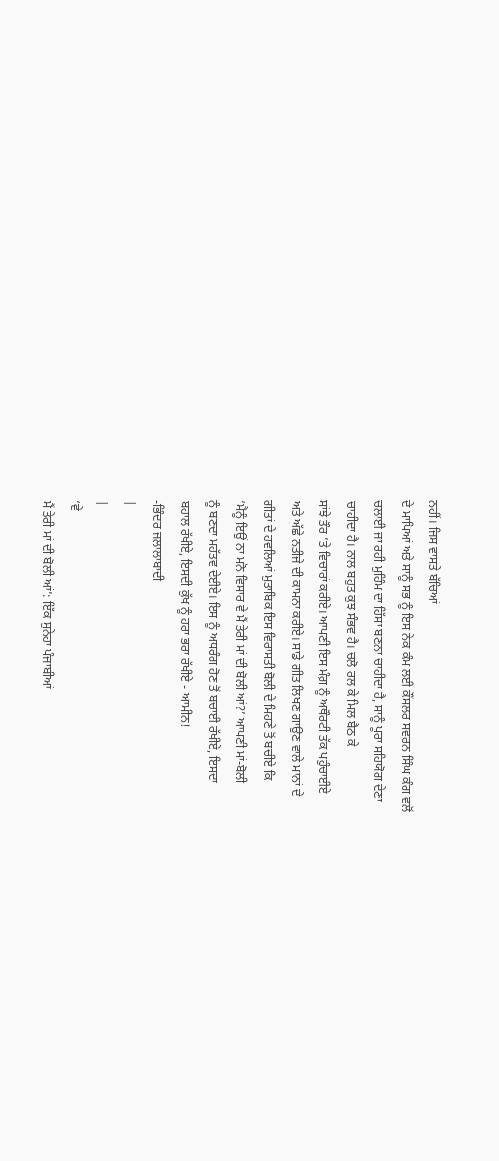ਨਹੀਂ। ਜਿਸ ਵਾਸਤੇ ਬੱਚਿਆਂ
ਦੇ ਮਾਪਿਆਂ ਅਤੇ ਸਾਨੂੰ ਸਭ ਨੂੰ ਇਸ ਨੇਕ ਕੰਮ ਲਈ ਕੌਂਸਲਰ ਸਵਰਨ ਸਿੰਘ ਕੰਗ ਵਲੋਂ
ਚਲਾਈ ਜਾ ਰਹੀ ਮੁਹਿੰਮ ਦਾ ਹਿੱਸਾ ਬਣਨਾ ਚਾਹੀਦਾ ਹੈ, ਸਾਨੂੰ ਪੂਰਾ ਸਹਿਯੋਗ ਦੇਣਾ
ਚਾਹੀਦਾ ਹੈ। ਨਾਲ ਬਹੁਤ ਕੁਝ ਸੰਭਵ ਹੈ। ਚਲੋ ਰਲ ਕੇ ਮਿਲ ਬੈਠ ਕੇ
ਸਾਂਝੇ ਤੌਰ ’ਤੇ ਵਿਚਾਰਾਂ ਕਰੀਏ। ਆਪਣੀ ਇਸ ਮੰਗ਼ ਨੂੰ ਅਥੌਰਟੀ ਤੱਕ ਪਹੁੰਚਾਈਏ
ਅਤੇ ਅੱਛੇ ਨਤੀਜੇ ਦੀ ਕਾਮਨਾ ਕਰੀਏ। ਸਾਡੇ ਗੀਤ ਲਿਖਣ ਗਾਉਣ ਵਾਲੇ ਮਾਨਾਂ ਦੇ
ਗੀਤਾਂ ਦੇ ਹਵਲਿਆਂ ਮੁਤਾਬਿਕ ਇਸ ਵਿਰਾਸਤੀ ਬੋਲੀ ਦੇ ਮਿਹਣੇ ਤੋਂ ਬਚੀਏ ਕਿ
‘ਮੈਨੂੰ ਇਉਂ ਨਾ ਮਨੋ ਵਿਸਾਰ ਵੇ ਮੈਂ ਤੇਰੀ ਮਾਂ ਦੀ ਬੋਲੀ ਆਂ?’ ਆਪਣੀ ਮਾਂ-ਬੋਲੀ
ਨੂੰ ਬਣਦਾ ਮਹੱਤਵ ਦੇਈਏ। ਇਸ ਨੂੰ ਅਧਰੰਗ ਹੋਣ ਤੋਂ ਬਚਾਈ ਰੱਖੀਏ, ਇਸਦਾ
ਬਹਾਲ ਰੱਖੀਏ, ਇਸਦੀ ਕੁੱਖ ਨੂੰ ਹਰਾ ਭਰਾ ਰੱਖੀਏ - ਆਮੀਨ!
-ਭਿੰਦਰ ਜਲਾਲਾਬਾਦੀ
|
|
‘ਵੇ
ਮੈਂ ਤੇਰੀ ਮਾਂ ਦੀ ਬੋਲੀ ਆਂ’: ਇੱਕ ਸੁਨੇਹਾ ਪੰਜਾਬੀਆਂ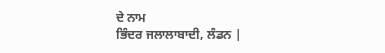ਦੇ ਨਾਮ
ਭਿੰਦਰ ਜਲਾਲਾਬਾਦੀ, ਲੰਡਨ |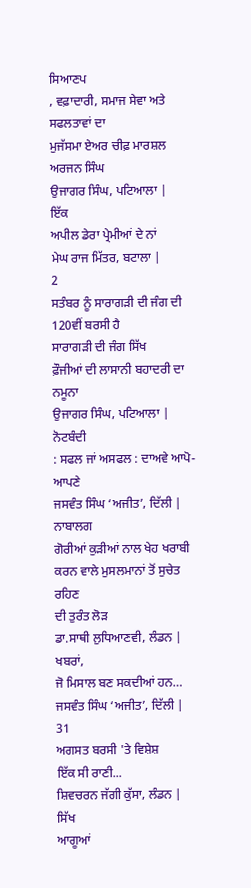ਸਿਆਣਪ
, ਵਫ਼ਾਦਾਰੀ, ਸਮਾਜ ਸੇਵਾ ਅਤੇ ਸਫਲਤਾਵਾਂ ਦਾ
ਮੁਜੱਸਮਾ ਏਅਰ ਚੀਫ਼ ਮਾਰਸ਼ਲ ਅਰਜਨ ਸਿੰਘ
ਉਜਾਗਰ ਸਿੰਘ, ਪਟਿਆਲਾ |
ਇੱਕ
ਅਪੀਲ ਡੇਰਾ ਪ੍ਰੇਮੀਆਂ ਦੇ ਨਾਂ
ਮੇਘ ਰਾਜ ਮਿੱਤਰ, ਬਟਾਲਾ |
2
ਸਤੰਬਰ ਨੂੰ ਸਾਰਾਗੜੀ ਦੀ ਜੰਗ ਦੀ 120ਵੀਂ ਬਰਸੀ ਹੈ
ਸਾਰਾਗੜੀ ਦੀ ਜੰਗ ਸਿੱਖ
ਫ਼ੌਜੀਆਂ ਦੀ ਲਾਸਾਨੀ ਬਹਾਦਰੀ ਦਾ ਨਮੂਨਾ
ਉਜਾਗਰ ਸਿੰਘ, ਪਟਿਆਲਾ |
ਨੋਟਬੰਦੀ
: ਸਫਲ ਜਾਂ ਅਸਫਲ : ਦਾਅਵੇ ਆਪੋ-ਆਪਣੇ
ਜਸਵੰਤ ਸਿੰਘ ‘ਅਜੀਤ’, ਦਿੱਲੀ |
ਨਾਬਾਲਗ
ਗੋਰੀਆਂ ਕੁੜੀਆਂ ਨਾਲ ਖੇਹ ਖਰਾਬੀ ਕਰਨ ਵਾਲੇ ਮੁਸਲਮਾਨਾਂ ਤੋਂ ਸੁਚੇਤ ਰਹਿਣ
ਦੀ ਤੁਰੰਤ ਲੋੜ
ਡਾ.ਸਾਥੀ ਲੁਧਿਆਣਵੀ, ਲੰਡਨ |
ਖਬਰਾਂ,
ਜੋ ਮਿਸਾਲ ਬਣ ਸਕਦੀਆਂ ਹਨ…
ਜਸਵੰਤ ਸਿੰਘ ‘ਅਜੀਤ’, ਦਿੱਲੀ |
31
ਅਗਸਤ ਬਰਸੀ 'ਤੇ ਵਿਸ਼ੇਸ਼
ਇੱਕ ਸੀ ਰਾਣੀ...
ਸ਼ਿਵਚਰਨ ਜੱਗੀ ਕੁੱਸਾ, ਲੰਡਨ |
ਸਿੱਖ
ਆਗੂਆਂ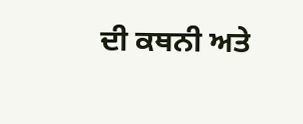ਦੀ ਕਥਨੀ ਅਤੇ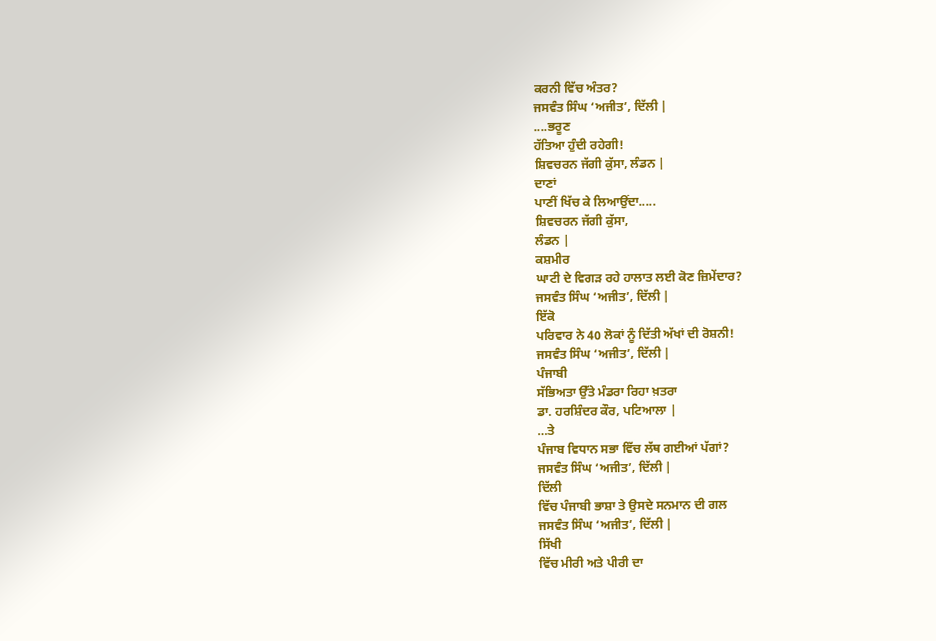ਕਰਨੀ ਵਿੱਚ ਅੰਤਰ?
ਜਸਵੰਤ ਸਿੰਘ ‘ਅਜੀਤ’, ਦਿੱਲੀ |
....ਭਰੂਣ
ਹੱਤਿਆ ਹੁੰਦੀ ਰਹੇਗੀ!
ਸ਼ਿਵਚਰਨ ਜੱਗੀ ਕੁੱਸਾ, ਲੰਡਨ |
ਦਾਣਾਂ
ਪਾਣੀਂ ਖਿੱਚ ਕੇ ਲਿਆਉਂਦਾ.....
ਸ਼ਿਵਚਰਨ ਜੱਗੀ ਕੁੱਸਾ,
ਲੰਡਨ |
ਕਸ਼ਮੀਰ
ਘਾਟੀ ਦੇ ਵਿਗੜ ਰਹੇ ਹਾਲਾਤ ਲਈ ਕੋਣ ਜ਼ਿਮੇਂਦਾਰ?
ਜਸਵੰਤ ਸਿੰਘ ‘ਅਜੀਤ’, ਦਿੱਲੀ |
ਇੱਕੋ
ਪਰਿਵਾਰ ਨੇ 40 ਲੋਕਾਂ ਨੂੰ ਦਿੱਤੀ ਅੱਖਾਂ ਦੀ ਰੋਸ਼ਨੀ!
ਜਸਵੰਤ ਸਿੰਘ ‘ਅਜੀਤ’, ਦਿੱਲੀ |
ਪੰਜਾਬੀ
ਸੱਭਿਅਤਾ ਉੱਤੇ ਮੰਡਰਾ ਰਿਹਾ ਖ਼ਤਰਾ
ਡਾ. ਹਰਸ਼ਿੰਦਰ ਕੌਰ, ਪਟਿਆਲਾ |
…ਤੇ
ਪੰਜਾਬ ਵਿਧਾਨ ਸਭਾ ਵਿੱਚ ਲੱਥ ਗਈਆਂ ਪੱਗਾਂ?
ਜਸਵੰਤ ਸਿੰਘ ‘ਅਜੀਤ’, ਦਿੱਲੀ |
ਦਿੱਲੀ
ਵਿੱਚ ਪੰਜਾਬੀ ਭਾਸ਼ਾ ਤੇ ਉਸਦੇ ਸਨਮਾਨ ਦੀ ਗਲ
ਜਸਵੰਤ ਸਿੰਘ ‘ਅਜੀਤ’, ਦਿੱਲੀ |
ਸਿੱਖੀ
ਵਿੱਚ ਮੀਰੀ ਅਤੇ ਪੀਰੀ ਦਾ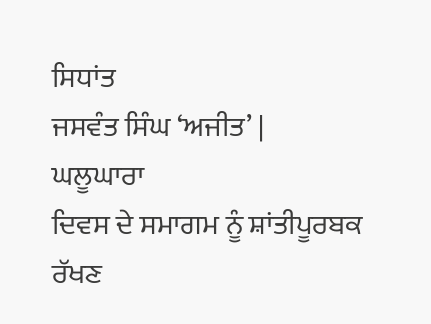ਸਿਧਾਂਤ
ਜਸਵੰਤ ਸਿੰਘ ‘ਅਜੀਤ’ |
ਘਲੂਘਾਰਾ
ਦਿਵਸ ਦੇ ਸਮਾਗਮ ਨੂੰ ਸ਼ਾਂਤੀਪੂਰਬਕ ਰੱਖਣ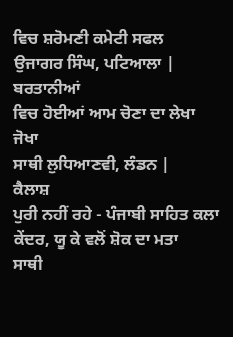ਵਿਚ ਸ਼ਰੋਮਣੀ ਕਮੇਟੀ ਸਫਲ
ਉਜਾਗਰ ਸਿੰਘ, ਪਟਿਆਲਾ |
ਬਰਤਾਨੀਆਂ
ਵਿਚ ਹੋਈਆਂ ਆਮ ਚੋਣਾ ਦਾ ਲੇਖਾ ਜੋਖਾ
ਸਾਥੀ ਲੁਧਿਆਣਵੀ, ਲੰਡਨ |
ਕੈਲਾਸ਼
ਪੁਰੀ ਨਹੀਂ ਰਹੇ - ਪੰਜਾਬੀ ਸਾਹਿਤ ਕਲਾ ਕੇਂਦਰ, ਯੂ ਕੇ ਵਲੋਂ ਸ਼ੋਕ ਦਾ ਮਤਾ
ਸਾਥੀ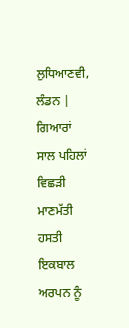ਲੁਧਿਆਣਵੀ, ਲੰਡਨ |
ਗਿਆਰਾਂ
ਸਾਲ ਪਹਿਲਾਂ ਵਿਛੜੀ ਮਾਣਮੱਤੀ ਹਸਤੀ ਇਕਬਾਲ ਅਰਪਨ ਨੂੰ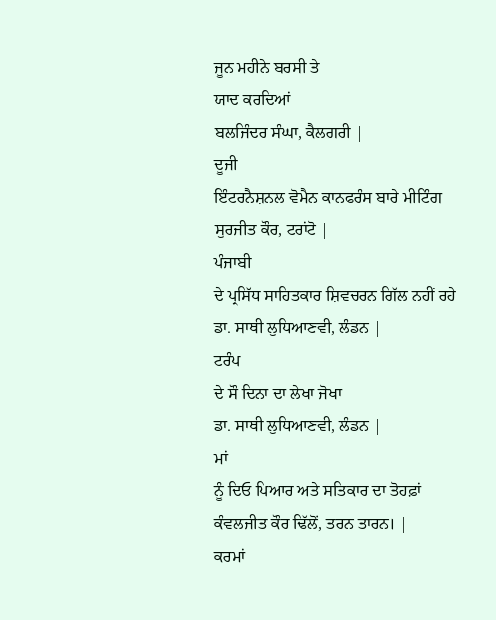ਜੂਨ ਮਹੀਨੇ ਬਰਸੀ ਤੇ
ਯਾਦ ਕਰਦਿਆਂ
ਬਲਜਿੰਦਰ ਸੰਘਾ, ਕੈਲਗਰੀ |
ਦੂਜੀ
ਇੰਟਰਨੈਸ਼ਨਲ ਵੋਮੈਨ ਕਾਨਫਰੰਸ ਬਾਰੇ ਮੀਟਿੰਗ
ਸੁਰਜੀਤ ਕੌਰ, ਟਰਾਂਟੋ |
ਪੰਜਾਬੀ
ਦੇ ਪ੍ਰਸਿੱਧ ਸਾਹਿਤਕਾਰ ਸ਼ਿਵਚਰਨ ਗਿੱਲ ਨਹੀਂ ਰਹੇ
ਡਾ. ਸਾਥੀ ਲੁਧਿਆਣਵੀ, ਲੰਡਨ |
ਟਰੰਪ
ਦੇ ਸੌ ਦਿਨਾ ਦਾ ਲੇਖਾ ਜੋਖਾ
ਡਾ. ਸਾਥੀ ਲੁਧਿਆਣਵੀ, ਲੰਡਨ |
ਮਾਂ
ਨੂੰ ਦਿਓ ਪਿਆਰ ਅਤੇ ਸਤਿਕਾਰ ਦਾ ਤੋਹਫ਼ਾਂ
ਕੰਵਲਜੀਤ ਕੌਰ ਢਿੱਲੋਂ, ਤਰਨ ਤਾਰਨ। |
ਕਰਮਾਂ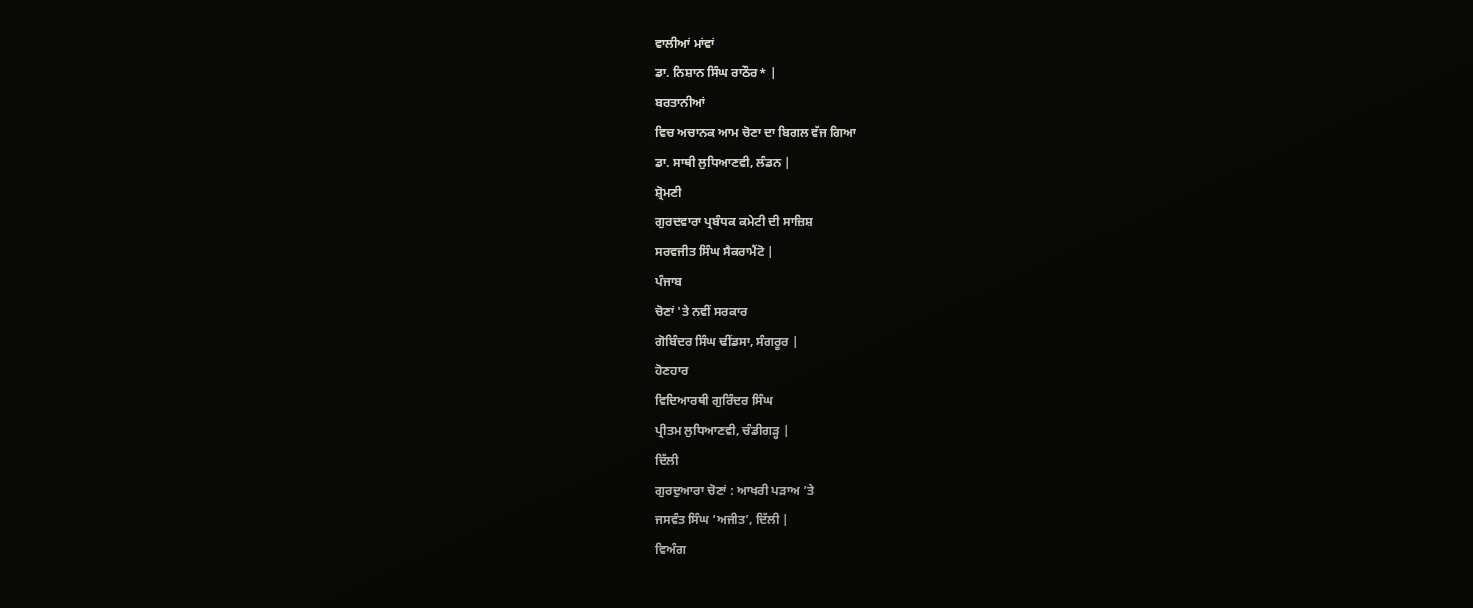ਵਾਲੀਆਂ ਮਾਂਵਾਂ
ਡਾ. ਨਿਸ਼ਾਨ ਸਿੰਘ ਰਾਠੌਰ* |
ਬਰਤਾਨੀਆਂ
ਵਿਚ ਅਚਾਨਕ ਆਮ ਚੋਣਾ ਦਾ ਬਿਗਲ ਵੱਜ ਗਿਆ
ਡਾ. ਸਾਥੀ ਲੁਧਿਆਣਵੀ, ਲੰਡਨ |
ਸ਼੍ਰੋਮਣੀ
ਗੁਰਦਵਾਰਾ ਪ੍ਰਬੰਧਕ ਕਮੇਟੀ ਦੀ ਸਾਜ਼ਿਸ਼
ਸਰਵਜੀਤ ਸਿੰਘ ਸੈਕਰਾਮੈਂਟੋ |
ਪੰਜਾਬ
ਚੋਣਾਂ 'ਤੇ ਨਵੀਂ ਸਰਕਾਰ
ਗੋਬਿੰਦਰ ਸਿੰਘ ਢੀਂਡਸਾ, ਸੰਗਰੂਰ |
ਹੋਣਹਾਰ
ਵਿਦਿਆਰਥੀ ਗੁਰਿੰਦਰ ਸਿੰਘ
ਪ੍ਰੀਤਮ ਲੁਧਿਆਣਵੀ, ਚੰਡੀਗੜ੍ਹ |
ਦਿੱਲੀ
ਗੁਰਦੁਆਰਾ ਚੋਣਾਂ : ਆਖਰੀ ਪੜਾਅ ’ਤੇ
ਜਸਵੰਤ ਸਿੰਘ ‘ਅਜੀਤ’, ਦਿੱਲੀ |
ਵਿਅੰਗ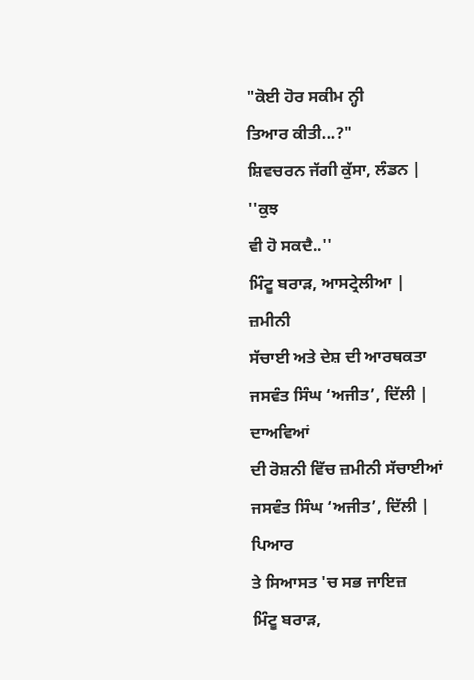"ਕੋਈ ਹੋਰ ਸਕੀਮ ਨ੍ਹੀ
ਤਿਆਰ ਕੀਤੀ...?"
ਸ਼ਿਵਚਰਨ ਜੱਗੀ ਕੁੱਸਾ, ਲੰਡਨ |
''ਕੁਝ
ਵੀ ਹੋ ਸਕਦੈ..''
ਮਿੰਟੂ ਬਰਾੜ, ਆਸਟ੍ਰੇਲੀਆ |
ਜ਼ਮੀਨੀ
ਸੱਚਾਈ ਅਤੇ ਦੇਸ਼ ਦੀ ਆਰਥਕਤਾ
ਜਸਵੰਤ ਸਿੰਘ ‘ਅਜੀਤ’, ਦਿੱਲੀ |
ਦਾਅਵਿਆਂ
ਦੀ ਰੋਸ਼ਨੀ ਵਿੱਚ ਜ਼ਮੀਨੀ ਸੱਚਾਈਆਂ
ਜਸਵੰਤ ਸਿੰਘ ‘ਅਜੀਤ’, ਦਿੱਲੀ |
ਪਿਆਰ
ਤੇ ਸਿਆਸਤ 'ਚ ਸਭ ਜਾਇਜ਼
ਮਿੰਟੂ ਬਰਾੜ,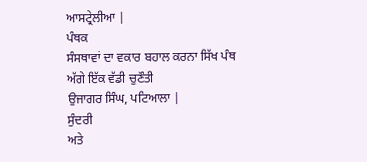ਆਸਟ੍ਰੇਲੀਆ |
ਪੰਥਕ
ਸੰਸਥਾਵਾਂ ਦਾ ਵਕਾਰ ਬਹਾਲ ਕਰਨਾ ਸਿੱਖ ਪੰਥ ਅੱਗੇ ਇੱਕ ਵੱਡੀ ਚੁਣੌਤੀ
ਉਜਾਗਰ ਸਿੰਘ, ਪਟਿਆਲਾ |
ਸੁੰਦਰੀ
ਅਤੇ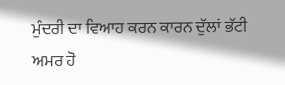ਮੁੰਦਰੀ ਦਾ ਵਿਆਹ ਕਰਨ ਕਾਰਨ ਦੁੱਲਾਂ ਭੱਟੀ ਅਮਰ ਹੋ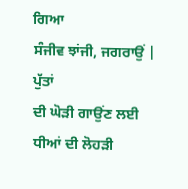ਗਿਆ
ਸੰਜੀਵ ਝਾਂਜੀ, ਜਗਰਾਉਂ |
ਪੁੱਤਾਂ
ਦੀ ਘੋੜੀ ਗਾਉਂਣ ਲਈ ਧੀਆਂ ਦੀ ਲੋਹੜੀ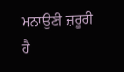ਮਨਾਉਣੀ ਜ਼ਰੂਰੀ ਹੈ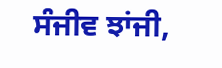ਸੰਜੀਵ ਝਾਂਜੀ,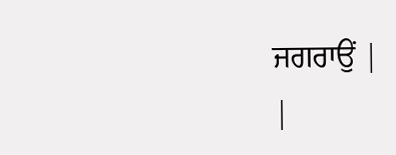ਜਗਰਾਉਂ |
|